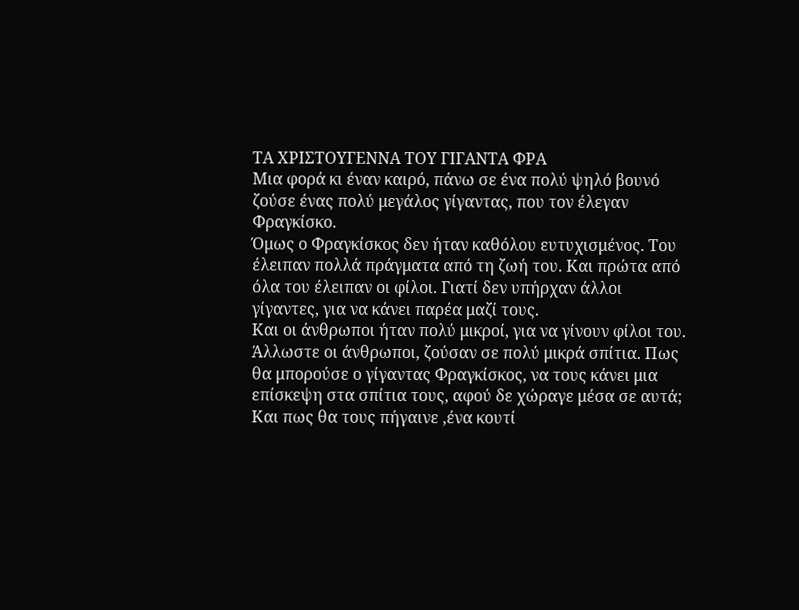ΤΑ ΧΡΙΣΤΟΥΓΕΝΝΑ ΤΟΥ ΓΙΓΑΝΤΑ ΦΡΑ
Μια φορά κι έναν καιρό, πάνω σε ένα πολύ ψηλό βουνό ζούσε ένας πολύ μεγάλος γίγαντας, που τον έλεγαν Φραγκίσκο.
Όμως ο Φραγκίσκος δεν ήταν καθόλου ευτυχισμένος. Του έλειπαν πολλά πράγματα από τη ζωή του. Και πρώτα από όλα του έλειπαν οι φίλοι. Γιατί δεν υπήρχαν άλλοι γίγαντες, για να κάνει παρέα μαζί τους.
Και οι άνθρωποι ήταν πολύ μικροί, για να γίνουν φίλοι του.
Άλλωστε οι άνθρωποι, ζούσαν σε πολύ μικρά σπίτια. Πως θα μπορούσε ο γίγαντας Φραγκίσκος, να τους κάνει μια επίσκεψη στα σπίτια τους, αφού δε χώραγε μέσα σε αυτά; Και πως θα τους πήγαινε ,ένα κουτί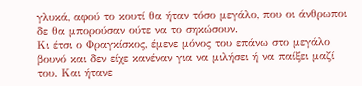γλυκά, αφού το κουτί θα ήταν τόσο μεγάλο, που οι άνθρωποι δε θα μπορούσαν ούτε να το σηκώσουν.
Κι έτσι ο Φραγκίσκος, έμενε μόνος του επάνω στο μεγάλο βουνό και δεν είχε κανέναν για να μιλήσει ή να παίξει μαζί του. Και ήτανε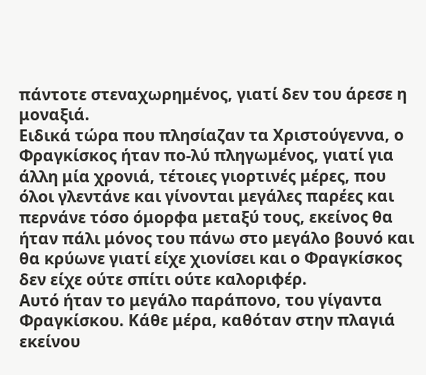πάντοτε στεναχωρημένος, γιατί δεν του άρεσε η μοναξιά.
Ειδικά τώρα που πλησίαζαν τα Χριστούγεννα, ο Φραγκίσκος ήταν πο-λύ πληγωμένος, γιατί για άλλη μία χρονιά, τέτοιες γιορτινές μέρες, που όλοι γλεντάνε και γίνονται μεγάλες παρέες και περνάνε τόσο όμορφα μεταξύ τους, εκείνος θα ήταν πάλι μόνος του πάνω στο μεγάλο βουνό και θα κρύωνε γιατί είχε χιονίσει και ο Φραγκίσκος δεν είχε ούτε σπίτι ούτε καλοριφέρ.
Αυτό ήταν το μεγάλο παράπονο, του γίγαντα Φραγκίσκου. Κάθε μέρα, καθόταν στην πλαγιά εκείνου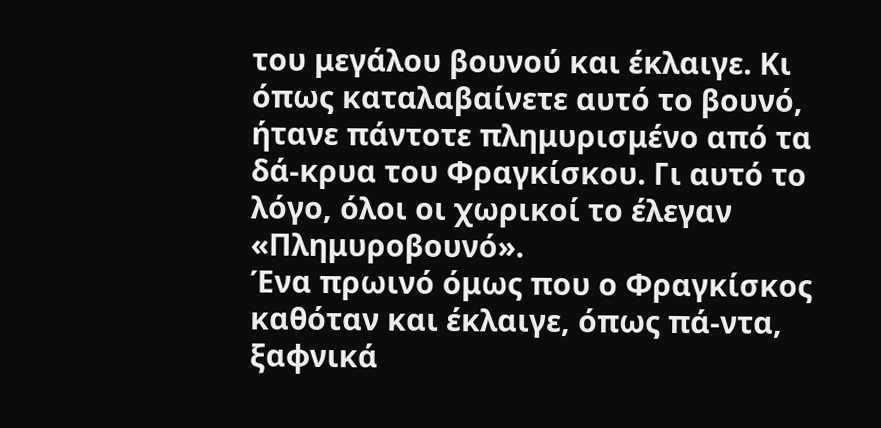του μεγάλου βουνού και έκλαιγε. Κι όπως καταλαβαίνετε αυτό το βουνό, ήτανε πάντοτε πλημυρισμένο από τα δά-κρυα του Φραγκίσκου. Γι αυτό το λόγο, όλοι οι χωρικοί το έλεγαν «Πλημυροβουνό».
Ένα πρωινό όμως που ο Φραγκίσκος καθόταν και έκλαιγε, όπως πά-ντα, ξαφνικά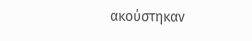ακούστηκαν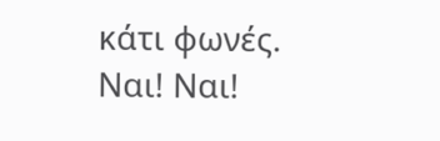κάτι φωνές. Ναι! Ναι!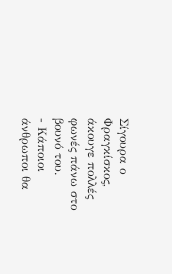Σίγουρα ο Φραγκίσκος, άκουγε πολλές φωνές πάνω στο βουνό του.
- Κάποιοι άνθρωποι θα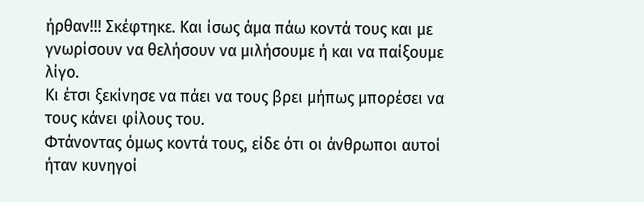ήρθαν!!! Σκέφτηκε. Και ίσως άμα πάω κοντά τους και με γνωρίσουν να θελήσουν να μιλήσουμε ή και να παίξουμε λίγο.
Κι έτσι ξεκίνησε να πάει να τους βρει μήπως μπορέσει να τους κάνει φίλους του.
Φτάνοντας όμως κοντά τους, είδε ότι οι άνθρωποι αυτοί ήταν κυνηγοί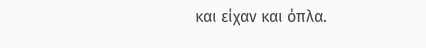και είχαν και όπλα.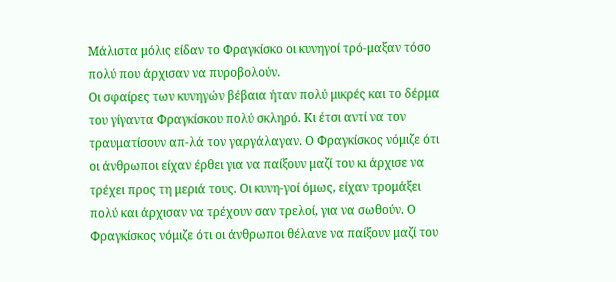Μάλιστα μόλις είδαν το Φραγκίσκο οι κυνηγοί τρό-μαξαν τόσο πολύ που άρχισαν να πυροβολούν.
Οι σφαίρες των κυνηγών βέβαια ήταν πολύ μικρές και το δέρμα του γίγαντα Φραγκίσκου πολύ σκληρό. Κι έτσι αντί να τον τραυματίσουν απ-λά τον γαργάλαγαν. Ο Φραγκίσκος νόμιζε ότι οι άνθρωποι είχαν έρθει για να παίξουν μαζί του κι άρχισε να τρέχει προς τη μεριά τους. Οι κυνη-γοί όμως, είχαν τρομάξει πολύ και άρχισαν να τρέχουν σαν τρελοί, για να σωθούν. Ο Φραγκίσκος νόμιζε ότι οι άνθρωποι θέλανε να παίξουν μαζί του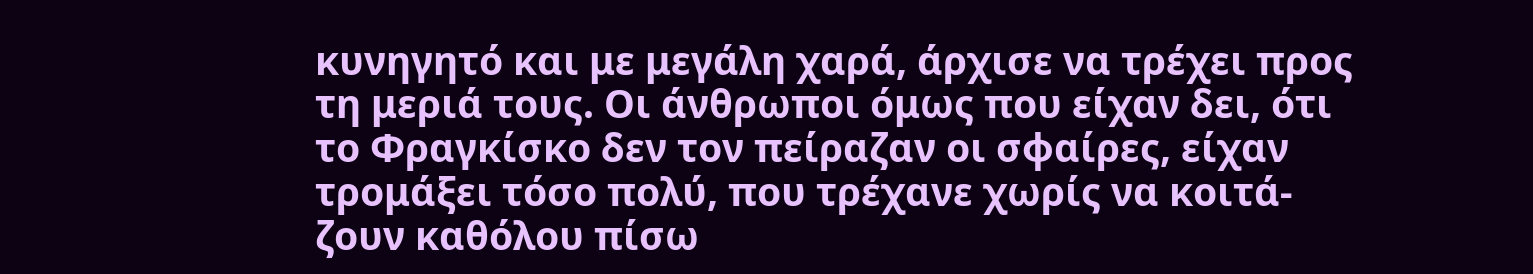κυνηγητό και με μεγάλη χαρά, άρχισε να τρέχει προς τη μεριά τους. Οι άνθρωποι όμως που είχαν δει, ότι το Φραγκίσκο δεν τον πείραζαν οι σφαίρες, είχαν τρομάξει τόσο πολύ, που τρέχανε χωρίς να κοιτά-ζουν καθόλου πίσω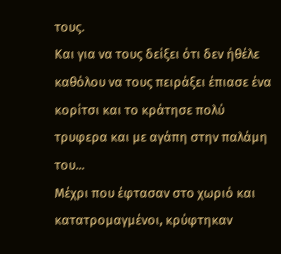τους.
Και για να τους δείξει ότι δεν ήθέλε καθόλου να τους πειράξει έπιασε ένα κορίτσι και το κράτησε πολύ τρυφερα και με αγάπη στην παλάμη του...
Μέχρι που έφτασαν στο χωριό και κατατρομαγμένοι, κρύφτηκαν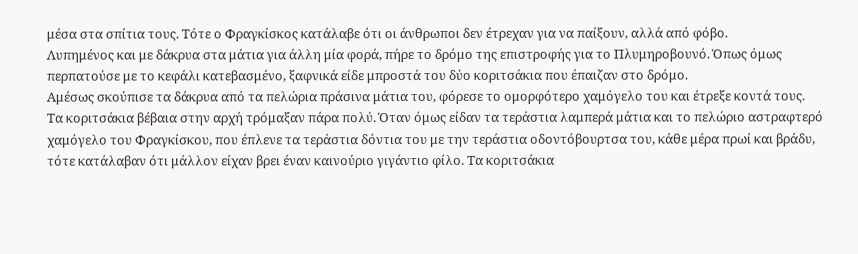μέσα στα σπίτια τους. Τότε ο Φραγκίσκος κατάλαβε ότι οι άνθρωποι δεν έτρεχαν για να παίξουν, αλλά από φόβο.
Λυπημένος και με δάκρυα στα μάτια για άλλη μία φορά, πήρε το δρόμο της επιστροφής για το Πλυμηροβουνό. Όπως όμως περπατούσε με το κεφάλι κατεβασμένο, ξαφνικά είδε μπροστά του δύο κοριτσάκια που έπαιζαν στο δρόμο.
Αμέσως σκούπισε τα δάκρυα από τα πελώρια πράσινα μάτια του, φόρεσε το ομορφότερο χαμόγελο του και έτρεξε κοντά τους.
Τα κοριτσάκια βέβαια στην αρχή τρόμαξαν πάρα πολύ. Όταν όμως είδαν τα τεράστια λαμπερά μάτια και το πελώριο αστραφτερό χαμόγελο του Φραγκίσκου, που έπλενε τα τεράστια δόντια του με την τεράστια οδοντόβουρτσα του, κάθε μέρα πρωί και βράδυ, τότε κατάλαβαν ότι μάλλον είχαν βρει έναν καινούριο γιγάντιο φίλο. Τα κοριτσάκια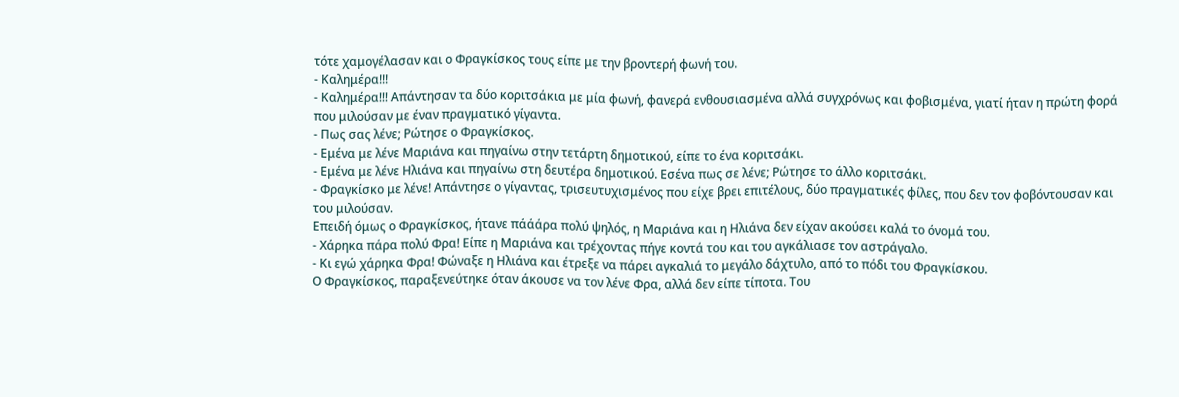τότε χαμογέλασαν και ο Φραγκίσκος τους είπε με την βροντερή φωνή του.
- Καλημέρα!!!
- Καλημέρα!!! Απάντησαν τα δύο κοριτσάκια με μία φωνή, φανερά ενθουσιασμένα αλλά συγχρόνως και φοβισμένα, γιατί ήταν η πρώτη φορά που μιλούσαν με έναν πραγματικό γίγαντα.
- Πως σας λένε; Ρώτησε ο Φραγκίσκος.
- Εμένα με λένε Μαριάνα και πηγαίνω στην τετάρτη δημοτικού, είπε το ένα κοριτσάκι.
- Εμένα με λένε Ηλιάνα και πηγαίνω στη δευτέρα δημοτικού. Εσένα πως σε λένε; Ρώτησε το άλλο κοριτσάκι.
- Φραγκίσκο με λένε! Απάντησε ο γίγαντας, τρισευτυχισμένος που είχε βρει επιτέλους, δύο πραγματικές φίλες, που δεν τον φοβόντουσαν και του μιλούσαν.
Επειδή όμως ο Φραγκίσκος, ήτανε πάάάρα πολύ ψηλός, η Μαριάνα και η Ηλιάνα δεν είχαν ακούσει καλά το όνομά του.
- Χάρηκα πάρα πολύ Φρα! Είπε η Μαριάνα και τρέχοντας πήγε κοντά του και του αγκάλιασε τον αστράγαλο.
- Κι εγώ χάρηκα Φρα! Φώναξε η Ηλιάνα και έτρεξε να πάρει αγκαλιά το μεγάλο δάχτυλο, από το πόδι του Φραγκίσκου.
Ο Φραγκίσκος, παραξενεύτηκε όταν άκουσε να τον λένε Φρα, αλλά δεν είπε τίποτα. Του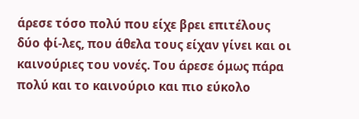άρεσε τόσο πολύ που είχε βρει επιτέλους δύο φί-λες, που άθελα τους είχαν γίνει και οι καινούριες του νονές. Του άρεσε όμως πάρα πολύ και το καινούριο και πιο εύκολο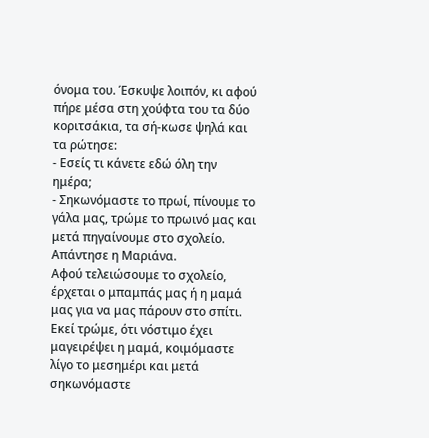όνομα του. Έσκυψε λοιπόν, κι αφού πήρε μέσα στη χούφτα του τα δύο κοριτσάκια, τα σή-κωσε ψηλά και τα ρώτησε:
- Εσείς τι κάνετε εδώ όλη την ημέρα;
- Σηκωνόμαστε το πρωί, πίνουμε το γάλα μας, τρώμε το πρωινό μας και μετά πηγαίνουμε στο σχολείο. Απάντησε η Μαριάνα.
Αφού τελειώσουμε το σχολείο, έρχεται ο μπαμπάς μας ή η μαμά μας για να μας πάρουν στο σπίτι. Εκεί τρώμε, ότι νόστιμο έχει μαγειρέψει η μαμά, κοιμόμαστε λίγο το μεσημέρι και μετά σηκωνόμαστε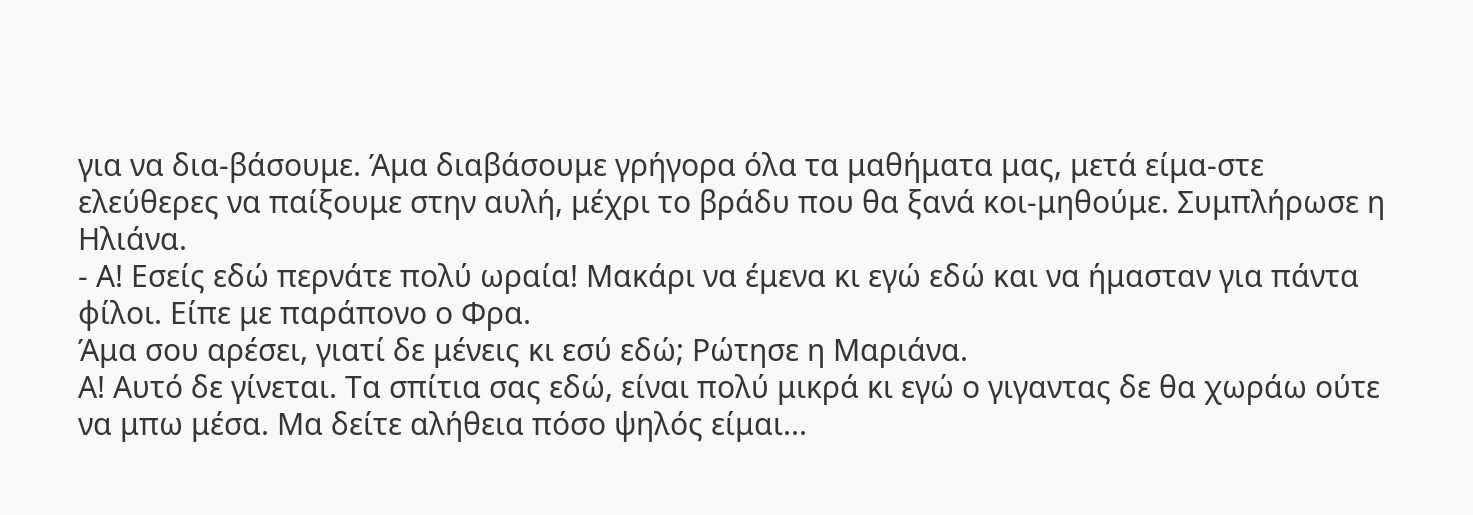για να δια-βάσουμε. Άμα διαβάσουμε γρήγορα όλα τα μαθήματα μας, μετά είμα-στε ελεύθερες να παίξουμε στην αυλή, μέχρι το βράδυ που θα ξανά κοι-μηθούμε. Συμπλήρωσε η Ηλιάνα.
- Α! Εσείς εδώ περνάτε πολύ ωραία! Μακάρι να έμενα κι εγώ εδώ και να ήμασταν για πάντα φίλοι. Είπε με παράπονο ο Φρα.
Άμα σου αρέσει, γιατί δε μένεις κι εσύ εδώ; Ρώτησε η Μαριάνα.
Α! Αυτό δε γίνεται. Τα σπίτια σας εδώ, είναι πολύ μικρά κι εγώ ο γιγαντας δε θα χωράω ούτε να μπω μέσα. Μα δείτε αλήθεια πόσο ψηλός είμαι...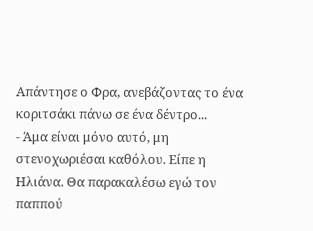Απάντησε ο Φρα, ανεβάζοντας το ένα κοριτσάκι πάνω σε ένα δέντρο...
- Άμα είναι μόνο αυτό, μη στενοχωριέσαι καθόλου. Είπε η Ηλιάνα. Θα παρακαλέσω εγώ τον παππού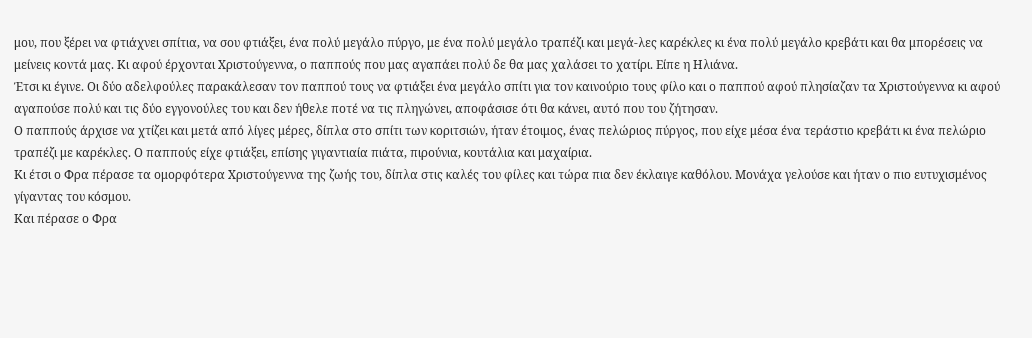μου, που ξέρει να φτιάχνει σπίτια, να σου φτιάξει, ένα πολύ μεγάλο πύργο, με ένα πολύ μεγάλο τραπέζι και μεγά-λες καρέκλες κι ένα πολύ μεγάλο κρεβάτι και θα μπορέσεις να μείνεις κοντά μας. Κι αφού έρχονται Χριστούγεννα, ο παππούς που μας αγαπάει πολύ δε θα μας χαλάσει το χατίρι. Είπε η Ηλιάνα.
Έτσι κι έγινε. Οι δύο αδελφούλες παρακάλεσαν τον παππού τους να φτιάξει ένα μεγάλο σπίτι για τον καινούριο τους φίλο και ο παππού αφού πλησίαζαν τα Χριστούγεννα κι αφού αγαπούσε πολύ και τις δύο εγγονούλες του και δεν ήθελε ποτέ να τις πληγώνει, αποφάσισε ότι θα κάνει, αυτό που του ζήτησαν.
Ο παππούς άρχισε να χτίζει και μετά από λίγες μέρες, δίπλα στο σπίτι των κοριτσιών, ήταν έτοιμος, ένας πελώριος πύργος, που είχε μέσα ένα τεράστιο κρεβάτι κι ένα πελώριο τραπέζι με καρέκλες. Ο παππούς είχε φτιάξει, επίσης γιγαντιαία πιάτα, πιρούνια, κουτάλια και μαχαίρια.
Κι έτσι ο Φρα πέρασε τα ομορφότερα Χριστούγεννα της ζωής του, δίπλα στις καλές του φίλες και τώρα πια δεν έκλαιγε καθόλου. Μονάχα γελούσε και ήταν ο πιο ευτυχισμένος γίγαντας του κόσμου.
Και πέρασε ο Φρα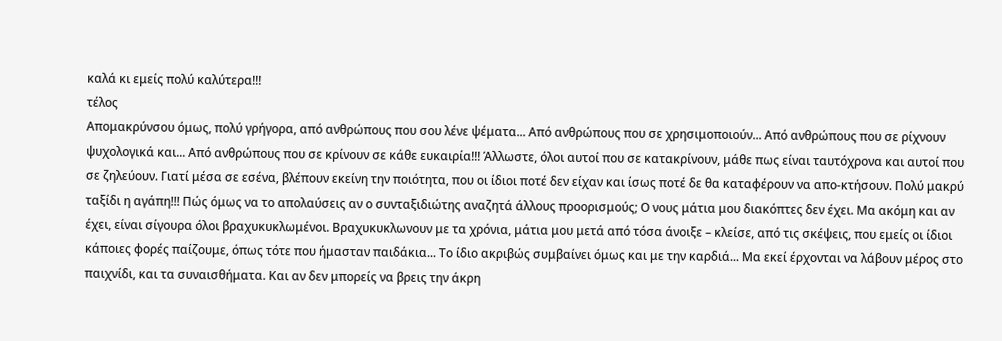καλά κι εμείς πολύ καλύτερα!!!
τέλος
Απομακρύνσου όμως, πολύ γρήγορα, από ανθρώπους που σου λένε ψέματα... Από ανθρώπους που σε χρησιμοποιούν... Από ανθρώπους που σε ρίχνουν ψυχολογικά και... Από ανθρώπους που σε κρίνουν σε κάθε ευκαιρία!!! Άλλωστε, όλοι αυτοί που σε κατακρίνουν, μάθε πως είναι ταυτόχρονα και αυτοί που σε ζηλεύουν. Γιατί μέσα σε εσένα, βλέπουν εκείνη την ποιότητα, που οι ίδιοι ποτέ δεν είχαν και ίσως ποτέ δε θα καταφέρουν να απο-κτήσουν. Πολύ μακρύ ταξίδι η αγάπη!!! Πώς όμως να το απολαύσεις αν ο συνταξιδιώτης αναζητά άλλους προορισμούς; Ο νους μάτια μου διακόπτες δεν έχει. Μα ακόμη και αν έχει, είναι σίγουρα όλοι βραχυκυκλωμένοι. Βραχυκυκλωνουν με τα χρόνια, μάτια μου μετά από τόσα άνοιξε – κλείσε, από τις σκέψεις, που εμείς οι ίδιοι κάποιες φορές παίζουμε, όπως τότε που ήμασταν παιδάκια... Το ίδιο ακριβώς συμβαίνει όμως και με την καρδιά... Μα εκεί έρχονται να λάβουν μέρος στο παιχνίδι, και τα συναισθήματα. Και αν δεν μπορείς να βρεις την άκρη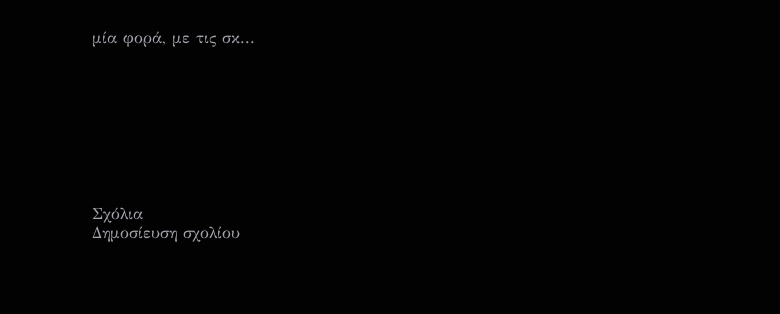μία φορά, με τις σκ...








Σχόλια
Δημοσίευση σχολίου